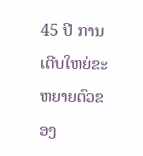45 ປີ ການເຕີບໃຫຍ່ຂະຫຍາຍຕົວຂອງ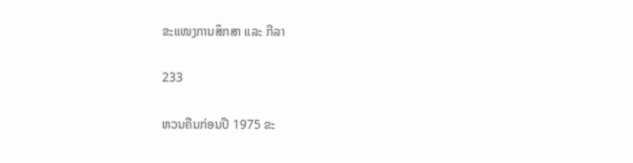ຂະແໜງການສຶກສາ ແລະ ກີລາ

233

ຫວນຄືນກ່ອນປີ 1975 ຂະ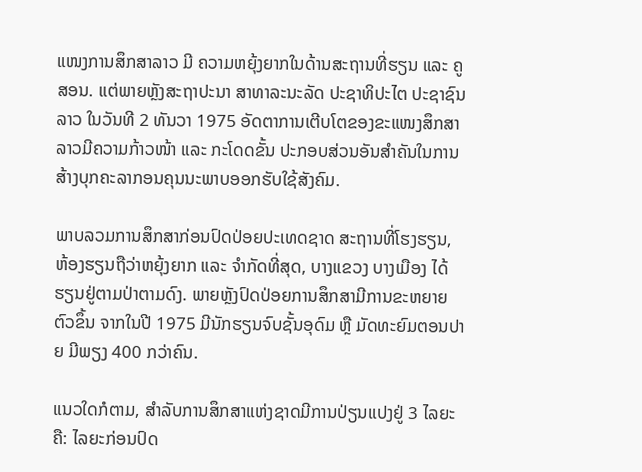ແໜງການສຶກສາລາວ ມີ ຄວາມຫຍຸ້ງຍາກໃນດ້ານສະຖານທີ່ຮຽນ ແລະ ຄູສອນ. ແຕ່ພາຍຫຼັງສະຖາປະນາ ສາທາລະນະລັດ ປະຊາທິປະໄຕ ປະຊາຊົນລາວ ໃນວັນທີ 2 ທັນວາ 1975 ອັດຕາການເຕີບໂຕຂອງຂະແໜງສຶກສາລາວມີຄວາມກ້າວໜ້າ ແລະ ກະໂດດຂັ້ນ ປະກອບສ່ວນອັນສຳຄັນໃນການສ້າງບຸກຄະລາກອນຄຸນນະພາບອອກຮັບໃຊ້ສັງຄົມ.

ພາບລວມການສຶກສາກ່ອນປົດປ່ອຍປະເທດຊາດ ສະຖານທີ່ໂຮງຮຽນ, ຫ້ອງຮຽນຖືວ່າຫຍຸ້ງຍາກ ແລະ ຈຳກັດທີ່ສຸດ, ບາງແຂວງ ບາງເມືອງ ໄດ້ຮຽນຢູ່ຕາມປ່າຕາມດົງ. ພາຍຫຼັງປົດປ່ອຍການສຶກສາມີການຂະຫຍາຍຕົວຂຶ້ນ ຈາກໃນປີ 1975 ມີນັກຮຽນຈົບຊັ້ນອຸດົມ ຫຼື ມັດທະຍົມຕອນປາຍ ມີພຽງ 400 ກວ່າຄົນ.

ແນວໃດກໍຕາມ, ສຳລັບການສຶກສາແຫ່ງຊາດມີການປ່ຽນແປງຢູ່ 3 ໄລຍະ ຄື: ໄລຍະກ່ອນປົດ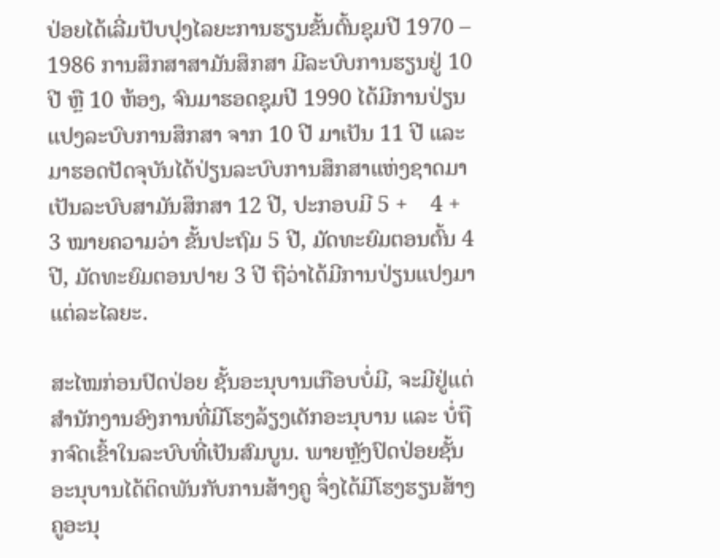ປ່ອຍໄດ້ເລີ່ມປັບປຸງໄລຍະການຮຽນຂັ້ນຕົ້ນຊຸມປີ 1970 – 1986 ການສຶກສາສາມັນສຶກສາ ມີລະບົບການຮຽນຢູ່ 10 ປີ ຫຼື 10 ຫ້ອງ, ຈົນມາຮອດຊຸມປີ 1990 ໄດ້ມີການປ່ຽນແປງລະບົບການສຶກສາ ຈາກ 10 ປີ ມາເປັນ 11 ປີ ແລະ ມາຮອດປັດຈຸບັນໄດ້ປ່ຽນລະບົບການສຶກສາແຫ່ງຊາດມາເປັນລະບົບສາມັນສຶກສາ 12 ປີ, ປະກອບມີ 5 +    4 + 3 ໝາຍຄວາມວ່າ ຂັ້ນປະຖົມ 5 ປີ, ມັດທະຍົມຕອນຕົ້ນ 4 ປີ, ມັດທະຍົມຕອນປາຍ 3 ປີ ຖືວ່າໄດ້ມີການປ່ຽນແປງມາແຕ່ລະໄລຍະ.

ສະໄໝກ່ອນປົດປ່ອຍ ຊັ້ນອະນຸບານເກືອບບໍ່ມີ, ຈະມີຢູ່ແຕ່ສໍານັກງານອົງການທີ່ມີໂຮງລ້ຽງເດັກອະນຸບານ ແລະ ບໍ່ຖືກຈົດເຂົ້າໃນລະບົບທີ່ເປັນສົມບູນ. ພາຍຫຼັງປົດປ່ອຍຊັ້ນອະນຸບານໄດ້ຕິດພັນກັບການສ້າງຄູ ຈຶ່ງໄດ້ມີໂຮງຮຽນສ້າງຄູອະນຸ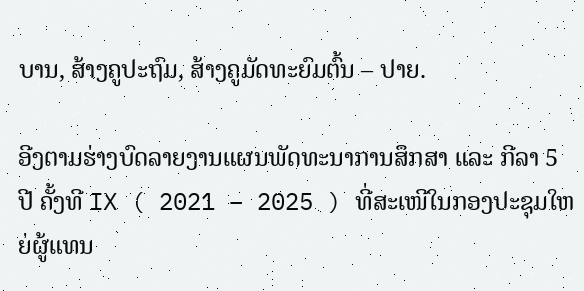ບານ, ສ້າງຄູປະຖົມ, ສ້າງຄູມັດທະຍົມຕົ້ນ – ປາຍ.

ອີງຕາມຮ່າງບົດລາຍງານແຜນພັດທະນາການສຶກສາ ແລະ ກີລາ 5 ປີ ຄັ້ງທີ IX ( 2021 – 2025 ) ທີ່ສະເໜີໃນກອງປະຊຸມໃຫຍ່ຜູ້ແທນ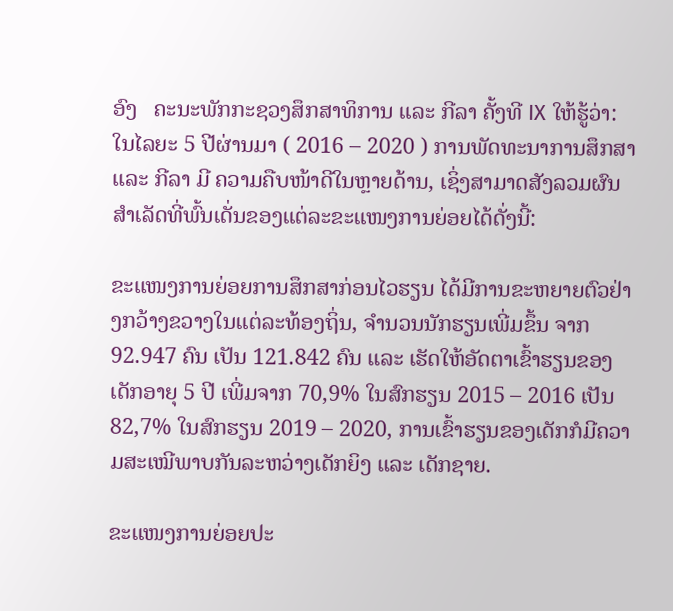ອົງ   ຄະນະພັກກະຊວງສຶກສາທິການ ແລະ ກີລາ ຄັ້ງທີ IX ໃຫ້ຮູ້ວ່າ: ໃນໄລຍະ 5 ປີຜ່ານມາ ( 2016 – 2020 ) ການພັດທະນາການສຶກສາ ແລະ ກີລາ ມີ ຄວາມຄືບໜ້າດີໃນຫຼາຍດ້ານ, ເຊິ່ງສາມາດສັງລວມຜົນສໍາເລັດທີ່ພົ້ນເດັ່ນຂອງແຕ່ລະຂະແໜງການຍ່ອຍໄດ້ດັ່ງນີ້:

ຂະແໜງການຍ່ອຍການສຶກສາກ່ອນໄວຮຽນ ໄດ້ມີການຂະຫຍາຍຕົວຢ່າງກວ້າງຂວາງໃນແຕ່ລະທ້ອງຖິ່ນ, ຈໍານວນນັກຮຽນເພີ່ມຂຶ້ນ ຈາກ 92.947 ຄົນ ເປັນ 121.842 ຄົນ ແລະ ເຮັດໃຫ້ອັດຕາເຂົ້າຮຽນຂອງເດັກອາຍຸ 5 ປີ ເພີ່ມຈາກ 70,9% ໃນສົກຮຽນ 2015 – 2016 ເປັນ 82,7% ໃນສົກຮຽນ 2019 – 2020, ການເຂົ້າຮຽນຂອງເດັກກໍມີຄວາມສະເໝີພາບກັນລະຫວ່າງເດັກຍິງ ແລະ ເດັກຊາຍ.

ຂະແໜງການຍ່ອຍປະ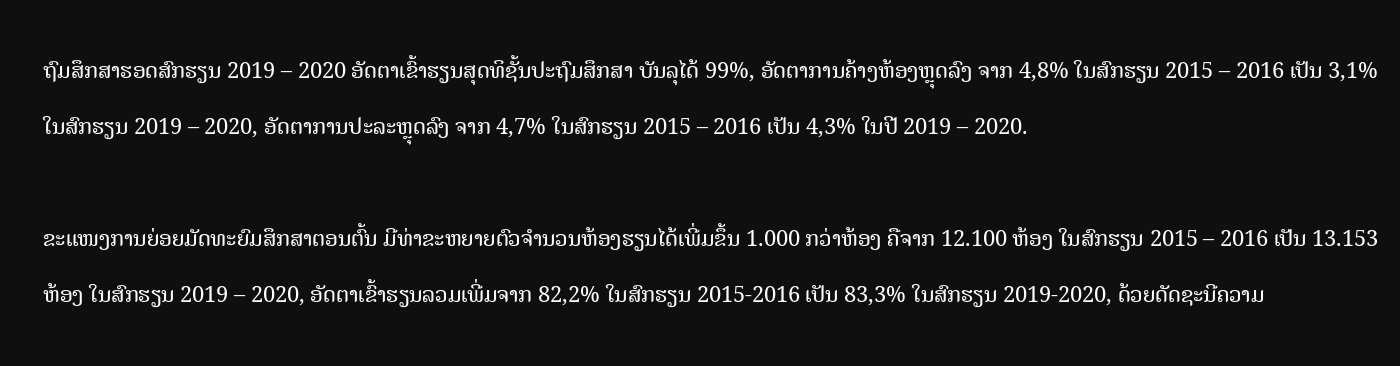ຖົມສຶກສາຮອດສົກຮຽນ 2019 – 2020 ອັດຕາເຂົ້າຮຽນສຸດທິຊັ້ນປະຖົມສຶກສາ ບັນລຸໄດ້ 99%, ອັດຕາການຄ້າງຫ້ອງຫຼຸດລົງ ຈາກ 4,8% ໃນສົກຮຽນ 2015 – 2016 ເປັນ 3,1% ໃນສົກຮຽນ 2019 – 2020, ອັດຕາການປະລະຫຼຸດລົງ ຈາກ 4,7% ໃນສົກຮຽນ 2015 – 2016 ເປັນ 4,3% ໃນປີ 2019 – 2020.

ຂະແໜງການຍ່ອຍມັດທະຍົມສຶກສາຕອນຕົ້ນ ມີທ່າຂະຫຍາຍຕົວຈໍານວນຫ້ອງຮຽນໄດ້ເພີ່ມຂຶ້ນ 1.000 ກວ່າຫ້ອງ ຄືຈາກ 12.100 ຫ້ອງ ໃນສົກຮຽນ 2015 – 2016 ເປັນ 13.153 ຫ້ອງ ໃນສົກຮຽນ 2019 – 2020, ອັດຕາເຂົ້າຮຽນລວມເພີ່ມຈາກ 82,2% ໃນສົກຮຽນ 2015-2016 ເປັນ 83,3% ໃນສົກຮຽນ 2019-2020, ດ້ວຍດັດຊະນີຄວາມ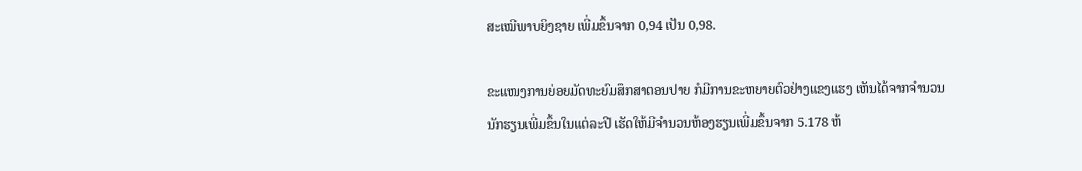ສະເໝີພາບຍິງຊາຍ ເພີ່ມຂຶ້ນຈາກ 0,94 ເປັນ 0,98.

ຂະແໜງການຍ່ອຍມັດທະຍົມສຶກສາຕອນປາຍ ກໍມີການຂະຫຍາຍຕົວຢ່າງແຂງແຮງ ເຫັນໄດ້ຈາກຈໍານວນນັກຮຽນເພີ່ມຂຶ້ນໃນແຕ່ລະປີ ເຮັດໃຫ້ມີຈໍານວນຫ້ອງຮຽນເພີ່ມຂຶ້ນຈາກ 5.178 ຫ້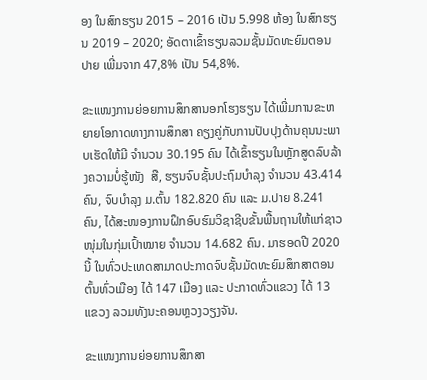ອງ ໃນສົກຮຽນ 2015 – 2016 ເປັນ 5.998 ຫ້ອງ ໃນສົກຮຽນ 2019 – 2020; ອັດຕາເຂົ້າຮຽນລວມຊັ້ນມັດທະຍົມຕອນປາຍ ເພີ່ມຈາກ 47,8% ເປັນ 54,8%.

ຂະແໜງການຍ່ອຍການສຶກສານອກໂຮງຮຽນ ໄດ້ເພີ່ມການຂະຫຍາຍໂອກາດທາງການສຶກສາ ຄຽງຄູ່ກັບການປັບປຸງດ້ານຄຸນນະພາບເຮັດໃຫ້ມີ ຈຳນວນ 30.195 ຄົນ ໄດ້ເຂົ້າຮຽນໃນຫຼັກສູດລົບລ້າງຄວາມບໍ່ຮູ້ໜັງ  ສື, ຮຽນຈົບຊັ້ນປະຖົມບຳລຸງ ຈຳນວນ 43.414 ຄົນ, ຈົບບໍາລຸງ ມ.ຕົ້ນ 182.820 ຄົນ ແລະ ມ.ປາຍ 8.241 ຄົນ, ໄດ້ສະໜອງການຝຶກອົບຮົມວິຊາຊີບຂັ້ນພື້ນຖານໃຫ້ແກ່ຊາວໜຸ່ມໃນກຸ່ມເປົ້າໝາຍ ຈໍານວນ 14.682 ຄົນ. ມາຮອດປີ 2020 ນີ້ ໃນທົ່ວປະເທດສາມາດປະກາດຈົບຊັ້ນມັດທະຍົມສຶກສາຕອນຕົ້ນທົ່ວເມືອງ ໄດ້ 147 ເມືອງ ແລະ ປະກາດທົ່ວແຂວງ ໄດ້ 13 ແຂວງ ລວມທັງນະຄອນຫຼວງວຽງຈັນ.

ຂະແໜງການຍ່ອຍການສຶກສາ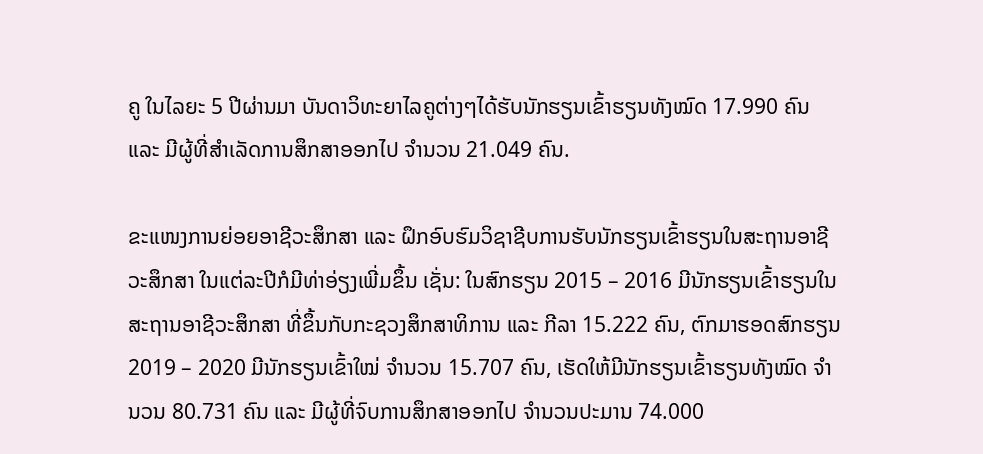ຄູ ໃນໄລຍະ 5 ປີຜ່ານມາ ບັນດາວິທະຍາໄລຄູຕ່າງໆໄດ້ຮັບນັກຮຽນເຂົ້າຮຽນທັງໝົດ 17.990 ຄົນ ແລະ ມີຜູ້ທີ່ສໍາເລັດການສຶກສາອອກໄປ ຈໍານວນ 21.049 ຄົນ.

ຂະແໜງການຍ່ອຍອາຊີວະສຶກສາ ແລະ ຝຶກອົບຮົມວິຊາຊີບການຮັບນັກຮຽນເຂົ້າຮຽນໃນສະຖານອາຊີວະສຶກສາ ໃນແຕ່ລະປີກໍມີທ່າອ່ຽງເພີ່ມຂຶ້ນ ເຊັ່ນ: ໃນສົກຮຽນ 2015 – 2016 ມີນັກຮຽນເຂົ້າຮຽນໃນສະຖານອາຊີວະສຶກສາ ທີ່ຂຶ້ນກັບກະຊວງສຶກສາທິການ ແລະ ກີລາ 15.222 ຄົນ, ຕົກມາຮອດສົກຮຽນ 2019 – 2020 ມີນັກຮຽນເຂົ້າໃໝ່ ຈໍານວນ 15.707 ຄົນ, ເຮັດໃຫ້ມີນັກຮຽນເຂົ້າຮຽນທັງໝົດ ຈໍານວນ 80.731 ຄົນ ແລະ ມີຜູ້ທີ່ຈົບການສຶກສາອອກໄປ ຈໍານວນປະມານ 74.000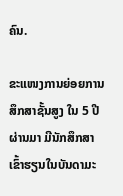ຄົນ.

ຂະແໜງການຍ່ອຍການສຶກສາຊັ້ນສູງ ໃນ 5 ປີຜ່ານມາ ມີນັກສຶກສາເຂົ້າຮຽນໃນບັນດາມະ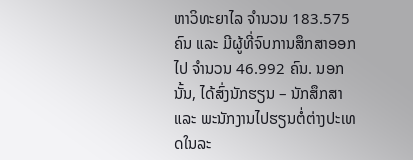ຫາວິທະຍາໄລ ຈໍານວນ 183.575 ຄົນ ແລະ ມີຜູ້ທີ່ຈົບການສຶກສາອອກໄປ ຈໍານວນ 46.992 ຄົນ. ນອກນັ້ນ, ໄດ້ສົ່ງນັກຮຽນ – ນັກສຶກສາ ແລະ ພະນັກງານໄປຮຽນຕໍ່ຕ່າງປະເທດໃນລະ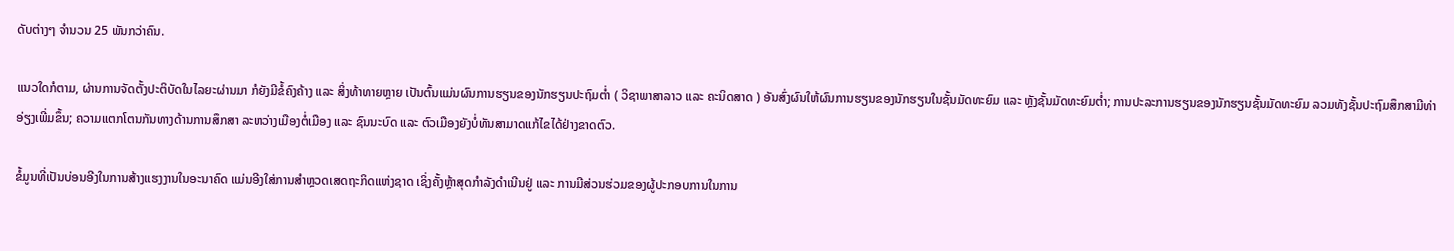ດັບຕ່າງໆ ຈໍານວນ 25 ພັນກວ່າຄົນ.

ແນວໃດກໍຕາມ, ຜ່ານການຈັດຕັ້ງປະຕິບັດໃນໄລຍະຜ່ານມາ ກໍຍັງມີຂໍ້ຄົງຄ້າງ ແລະ ສິ່ງທ້າທາຍຫຼາຍ ເປັນຕົ້ນແມ່ນຜົນການຮຽນຂອງນັກຮຽນປະຖົມຕໍ່າ ( ວິຊາພາສາລາວ ແລະ ຄະນິດສາດ ) ອັນສົ່ງຜົນໃຫ້ຜົນການຮຽນຂອງນັກຮຽນໃນຊັ້ນມັດທະຍົມ ແລະ ຫຼັງຊັ້ນມັດທະຍົມຕໍ່າ; ການປະລະການຮຽນຂອງນັກຮຽນຊັ້ນມັດທະຍົມ ລວມທັງຊັ້ນປະຖົມສຶກສາມີທ່າອ່ຽງເພີ່ມຂຶ້ນ; ຄວາມແຕກໂຕນກັນທາງດ້ານການສຶກສາ ລະຫວ່າງເມືອງຕໍ່ເມືອງ ແລະ ຊົນນະບົດ ແລະ ຕົວເມືອງຍັງບໍ່ທັນສາມາດແກ້ໄຂໄດ້ຢ່າງຂາດຕົວ.

ຂໍ້ມູນທີ່ເປັນບ່ອນອີງໃນການສ້າງແຮງງານໃນອະນາຄົດ ແມ່ນອີງໃສ່ການສໍາຫຼວດເສດຖະກິດແຫ່ງຊາດ ເຊິ່ງຄັ້ງຫຼ້າສຸດກໍາລັງດໍາເນີນຢູ່ ແລະ ການມີສ່ວນຮ່ວມຂອງຜູ້ປະກອບການໃນການ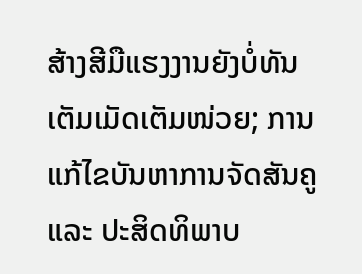ສ້າງສີມືແຮງງານຍັງບໍ່ທັນເຕັມເມັດເຕັມໜ່ວຍ; ການແກ້ໄຂບັນຫາການຈັດສັນຄູ ແລະ ປະສິດທິພາບ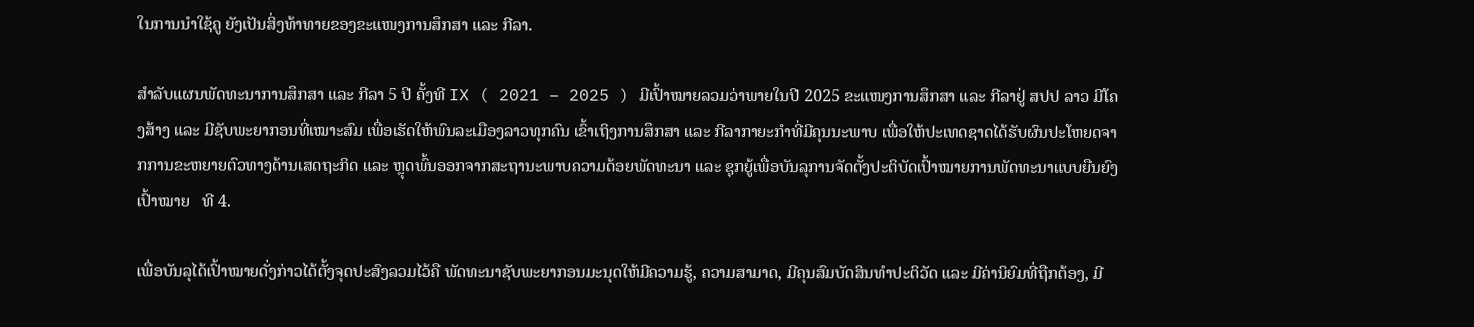ໃນການນໍາໃຊ້ຄູ ຍັງເປັນສິ່ງທ້າທາຍຂອງຂະແໜງການສຶກສາ ແລະ ກີລາ.

ສຳລັບແຜນພັດທະນາການສຶກສາ ແລະ ກີລາ 5 ປີ ຄັ້ງທີ IX ( 2021 – 2025 ) ມີເປົ້າໝາຍລວມວ່າພາຍໃນປີ 2025 ຂະແໜງການສຶກສາ ແລະ ກີລາຢູ່ ສປປ ລາວ ມີໂຄງສ້າງ ແລະ ມີຊັບພະຍາກອນທີ່ເໝາະສົມ ເພື່ອເຮັດໃຫ້ພົນລະເມືອງລາວທຸກຄົນ ເຂົ້າເຖິງການສຶກສາ ແລະ ກີລາກາຍະກຳທີ່ມີຄຸນນະພາບ ເພື່ອໃຫ້ປະເທດຊາດໄດ້ຮັບຜົນປະໂຫຍດຈາກການຂະຫຍາຍຕົວທາງດ້ານເສດຖະກິດ ແລະ ຫຼຸດພົ້ນອອກຈາກສະຖານະພາບຄວາມດ້ອຍພັດທະນາ ແລະ ຊຸກຍູ້ເພື່ອບັນລຸການຈັດຕັ້ງປະຕິບັດເປົ້າໝາຍການພັດທະນາແບບຍືນຍົງ ເປົ້າໝາຍ   ທີ 4.

ເພື່ອບັນລຸໄດ້ເປົ້າໝາຍດັ່ງກ່າວໄດ້ຕັ້ງຈຸດປະສົງລວມໄວ້ຄື ພັດທະນາຊັບພະຍາກອນມະນຸດໃຫ້ມີຄວາມຮູ້, ຄວາມສາມາດ, ມີຄຸນສົມບັດສິນທຳປະຕິວັດ ແລະ ມີຄ່ານິຍົມທີ່ຖືກຕ້ອງ, ມີ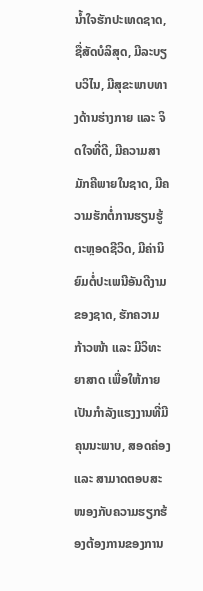ນໍ້າໃຈຮັກປະເທດຊາດ, ຊື່ສັດບໍລິສຸດ, ມີລະບຽບວິໄນ, ມີສຸຂະພາບທາງດ້ານຮ່າງກາຍ ແລະ ຈິດໃຈທີ່ດີ, ມີຄວາມສາມັກຄີພາຍໃນຊາດ, ມີຄວາມຮັກຕໍ່ການຮຽນຮູ້ຕະຫຼອດຊີວິດ, ມີຄ່ານິຍົມຕໍ່ປະເພນີອັນດີງາມຂອງຊາດ, ຮັກຄວາມກ້າວໜ້າ ແລະ ມີວິທະຍາສາດ ເພື່ອໃຫ້ກາຍເປັນກຳລັງແຮງງານທີ່ມີຄຸນນະພາບ, ສອດຄ່ອງ ແລະ ສາມາດຕອບສະໜອງກັບຄວາມຮຽກຮ້ອງຕ້ອງການຂອງການ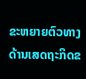ຂະຫຍາຍຕົວທາງດ້ານເສດຖະກິດຂ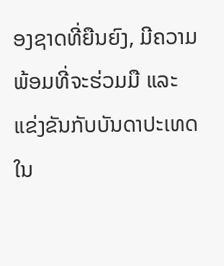ອງຊາດທີ່ຍືນຍົງ, ມີຄວາມພ້ອມທີ່ຈະຮ່ວມມື ແລະ ແຂ່ງຂັນກັບບັນດາປະເທດໃນ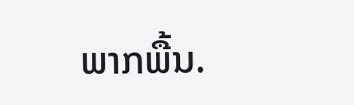ພາກພື້ນ.